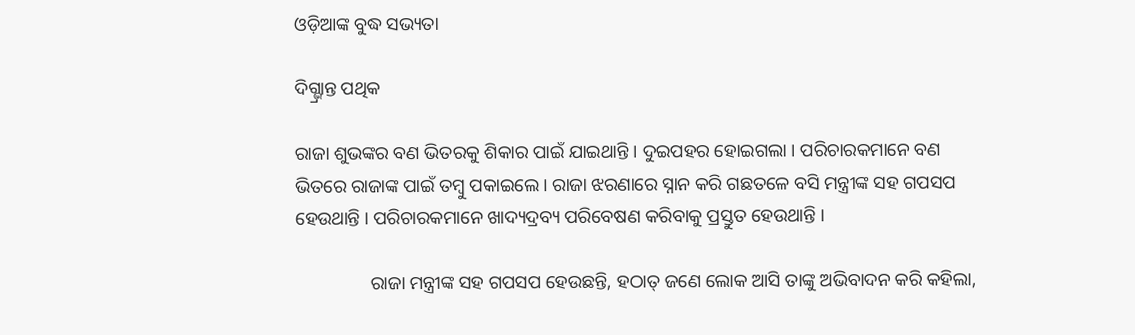ଓଡ଼ିଆଙ୍କ ବୁଦ୍ଧ ସଭ୍ୟତା

ଦିଗ୍ଭ୍ରାନ୍ତ ପଥିକ

ରାଜା ଶୁଭଙ୍କର ବଣ ଭିତରକୁ ଶିକାର ପାଇଁ ଯାଇଥାନ୍ତି । ଦୁଇପହର ହୋଇଗଲା । ପରିଚାରକମାନେ ବଣ ଭିତରେ ରାଜାଙ୍କ ପାଇଁ ତମ୍ବୁ ପକାଇଲେ । ରାଜା ଝରଣାରେ ସ୍ନାନ କରି ଗଛତଳେ ବସି ମନ୍ତ୍ରୀଙ୍କ ସହ ଗପସପ ହେଉଥାନ୍ତି । ପରିଚାରକମାନେ ଖାଦ୍ୟଦ୍ରବ୍ୟ ପରିବେଷଣ କରିବାକୁ ପ୍ରସ୍ତୁତ ହେଉଥାନ୍ତି ।

                ରାଜା ମନ୍ତ୍ରୀଙ୍କ ସହ ଗପସପ ହେଉଛନ୍ତି, ହଠାତ୍ ଜଣେ ଲୋକ ଆସି ତାଙ୍କୁ ଅଭିବାଦନ କରି କହିଲା,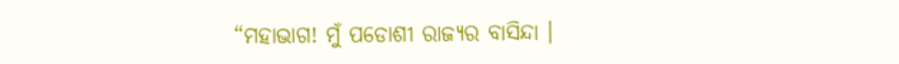“ମହାଭାଗ! ମୁଁ ପଡୋଶୀ ରାଜ୍ୟର ବାସିନ୍ଦା ।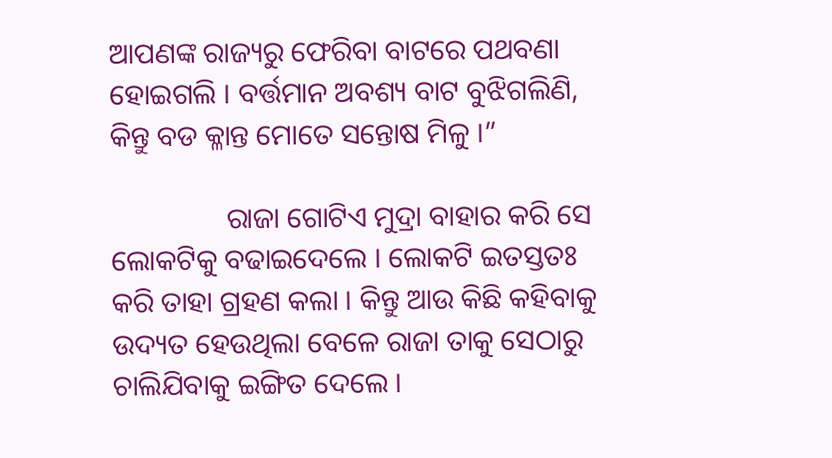ଆପଣଙ୍କ ରାଜ୍ୟରୁ ଫେରିବା ବାଟରେ ପଥବଣା ହୋଇଗଲି । ବର୍ତ୍ତମାନ ଅବଶ୍ୟ ବାଟ ବୁଝିଗଲିଣି, କିନ୍ତୁ ବଡ କ୍ଳାନ୍ତ ମୋତେ ସନ୍ତୋଷ ମିଳୁ ।”

                ରାଜା ଗୋଟିଏ ମୁଦ୍ରା ବାହାର କରି ସେ ଲୋକଟିକୁ ବଢାଇଦେଲେ । ଲୋକଟି ଇତସ୍ତତଃ କରି ତାହା ଗ୍ରହଣ କଲା । କିନ୍ତୁ ଆଉ କିଛି କହିବାକୁ ଉଦ୍ୟତ ହେଉଥିଲା ବେଳେ ରାଜା ତାକୁ ସେଠାରୁ ଚାଲିଯିବାକୁ ଇଙ୍ଗିତ ଦେଲେ ।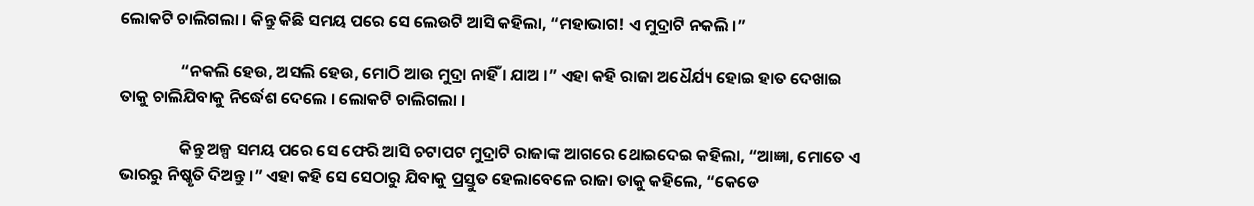ଲୋକଟି ଚାଲିଗଲା । କିନ୍ତୁ କିଛି ସମୟ ପରେ ସେ ଲେଉଟି ଆସି କହିଲା, “ମହାଭାଗ! ଏ ମୁଦ୍ରାଟି ନକଲି ।”

                “ନକଲି ହେଉ, ଅସଲି ହେଉ, ମୋଠି ଆଉ ମୁଦ୍ରା ନାହିଁ । ଯାଅ ।” ଏହା କହି ରାଜା ଅଧୈର୍ଯ୍ୟ ହୋଇ ହାତ ଦେଖାଇ ତାକୁ ଚାଲିଯିବାକୁ ନିର୍ଦ୍ଧେଶ ଦେଲେ । ଲୋକଟି ଚାଲିଗଲା ।

                କିନ୍ତୁ ଅଳ୍ପ ସମୟ ପରେ ସେ ଫେରି ଆସି ଚଟାପଟ ମୁଦ୍ରାଟି ରାଜାଙ୍କ ଆଗରେ ଥୋଇଦେଇ କହିଲା, “ଆଜ୍ଞା, ମୋତେ ଏ ଭାରରୁ ନିଷ୍କୃତି ଦିଅନ୍ତୁ ।” ଏହା କହି ସେ ସେଠାରୁ ଯିବାକୁ ପ୍ରସ୍ତୁତ ହେଲାବେଳେ ରାଜା ତାକୁ କହିଲେ, “କେଡେ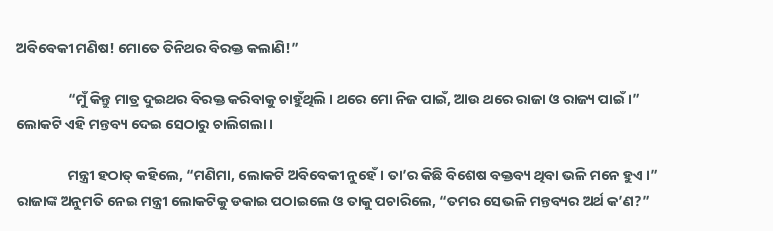ଅବିବେକୀ ମଣିଷ! ମୋତେ ତିନିଥର ବିରକ୍ତ କଲାଣି!”

                “ମୁଁ କିନ୍ତୁ ମାତ୍ର ଦୁଇଥର ବିରକ୍ତ କରିବାକୁ ଚାହୁଁଥିଲି । ଥରେ ମୋ ନିଜ ପାଇଁ, ଆଉ ଥରେ ରାଜା ଓ ରାଜ୍ୟ ପାଇଁ ।” ଲୋକଟି ଏହି ମନ୍ତବ୍ୟ ଦେଇ ସେଠାରୁ ଚାଲିଗଲା ।

                ମନ୍ତ୍ରୀ ହଠାତ୍ କହିଲେ, “ମଣିମା, ଲୋକଟି ଅବିବେକୀ ନୁହେଁ । ତା’ର କିଛି ବିଶେଷ ବକ୍ତବ୍ୟ ଥିବା ଭଳି ମନେ ହୁଏ ।” ରାଜାଙ୍କ ଅନୁମତି ନେଇ ମନ୍ତ୍ରୀ ଲୋକଟିକୁ ଡକାଇ ପଠାଇଲେ ଓ ତାକୁ ପଚାରିଲେ, “ତମର ସେଭଳି ମନ୍ତବ୍ୟର ଅର୍ଥ କ’ଣ?”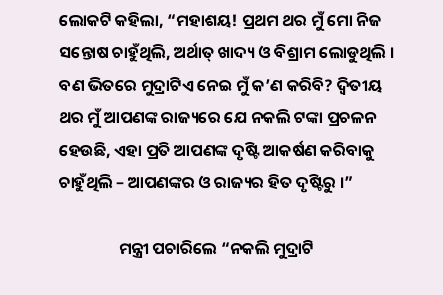ଲୋକଟି କହିଲା, “ମହାଶୟ! ପ୍ରଥମ ଥର ମୁଁ ମୋ ନିଜ ସନ୍ତୋଷ ଚାହୁଁଥିଲି, ଅର୍ଥାତ୍ ଖାଦ୍ୟ ଓ ବିଶ୍ରାମ ଲୋଡୁଥିଲି । ବଣ ଭିତରେ ମୁଦ୍ରାଟିଏ ନେଇ ମୁଁ କ’ଣ କରିବି? ଦ୍ୱିତୀୟ ଥର ମୁଁ ଆପଣଙ୍କ ରାଜ୍ୟରେ ଯେ ନକଲି ଟଙ୍କା ପ୍ରଚଳନ ହେଉଛି, ଏହା ପ୍ରତି ଆପଣଙ୍କ ଦୃଷ୍ଟି ଆକର୍ଷଣ କରିବାକୁ ଚାହୁଁଥିଲି – ଆପଣଙ୍କର ଓ ରାଜ୍ୟର ହିତ ଦୃଷ୍ଟିରୁ ।”

                ମନ୍ତ୍ରୀ ପଚାରିଲେ “ନକଲି ମୁଦ୍ରାଟି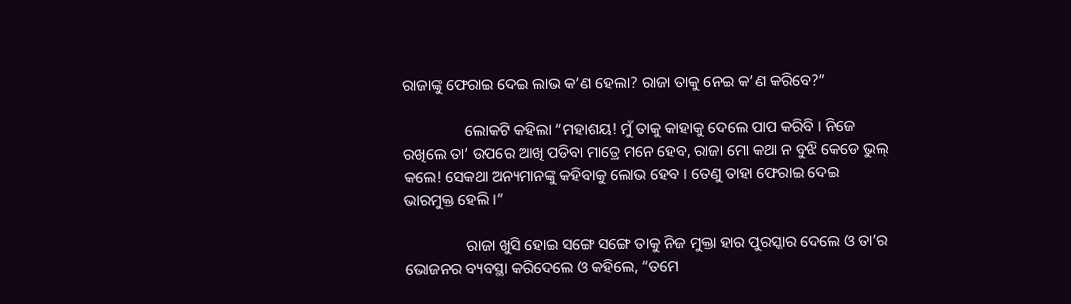ରାଜାଙ୍କୁ ଫେରାଇ ଦେଇ ଲାଭ କ’ଣ ହେଲା? ରାଜା ତାକୁ ନେଇ କ’ଣ କରିବେ?”

                ଲୋକଟି କହିଲା “ମହାଶୟ! ମୁଁ ତାକୁ କାହାକୁ ଦେଲେ ପାପ କରିବି । ନିଜେ ରଖିଲେ ତା’ ଉପରେ ଆଖି ପଡିବା ମାତ୍ରେ ମନେ ହେବ, ରାଜା ମୋ କଥା ନ ବୁଝି କେଡେ ଭୁଲ୍ କଲେ! ସେକଥା ଅନ୍ୟମାନଙ୍କୁ କହିବାକୁ ଲୋଭ ହେବ । ତେଣୁ ତାହା ଫେରାଇ ଦେଇ ଭାରମୁକ୍ତ ହେଲି ।”

                ରାଜା ଖୁସି ହୋଇ ସଙ୍ଗେ ସଙ୍ଗେ ତାକୁ ନିଜ ମୁକ୍ତା ହାର ପୁରସ୍କାର ଦେଲେ ଓ ତା’ର ଭୋଜନର ବ୍ୟବସ୍ଥା କରିଦେଲେ ଓ କହିଲେ, “ତମେ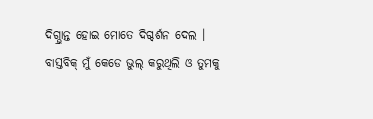ଦିଗ୍ଭ୍ରାନ୍ତ ହୋଇ ମୋତେ ଦିଗ୍ଦର୍ଶନ ଦେଲ । ବାସ୍ତବିକ୍ ମୁଁ କେଡେ ଭୁଲ୍ କରୁଥିଲି ଓ ତୁମକୁ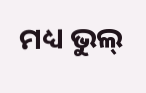ମଧ୍ୟ ଭୁଲ୍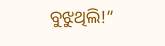ବୁଝୁଥିଲି!”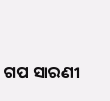ଗପ ସାରଣୀ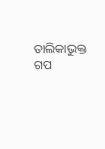ତାଲିକାଭୁକ୍ତ ଗପ